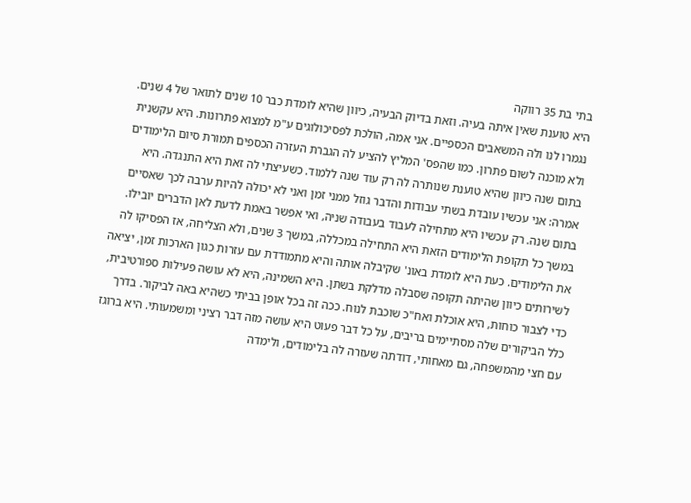בתי בת 35 רווקה
היא טוענת שאין איתה בעיה. וזאת בדיוק הבעיה, כיוון שהיא לומדת כבר 10 שנים לתואר של 4 שנים. נגמרו לנו ולה המשאבים הכספיים. אני אמה, הולכת לפסיכולוגים ע"מ למצוא פתרונות. היא עקשנית ולא מוכנה לשום פתרון. כמו שהפס' המליץ להציע לה הגברת העזרה הכספים תמורת סיום הלימודים בתום שנה כיוון שהיא טוענת שנותרה לה רק עוד שנה ללמוד. כשעיצתי לה זאת היא התנגדה. היא אמרה: אני עכשיו עובדת בשתי עבודות והדבר גוזל ממני זמן ואני לא יכולה להיות ערבה לכך שאסיים בתום שנה. רק עכשיו היא מתחילה לעבוד בעבודה שניה, ואי אפשר באמת לדעת לאן הדברים יובילו. במשך כל תקופת הלימודים הזאת היא התחילה במכללה, במשך 3 שנים, ולא הצליחה, אז הפסיקו לה את הלימודים. כעת היא לומדת באונ' שקיבלה אותה והיא מתמודדת עם עזרות כגון הארכות זמן, יציאה לשירותים כיוון שהיתה תקופה שסבלה מדלקת בשתן. היא השמינה, היא לא עושה פעילות ספורטיבית, כדי לצבור כוחות, היא אוכלת ואח"כ שוכבת לנוח. ככה זה בכל אופן בביתי כשהיא באה לביקור. בדרך כלל הביקורים שלה מסתיימים בריבים, על כל דבר פעוט היא עושה מזה דבר רציני ומשמעותי. היא ברוגז עם חצי מהמשפחה, גם מאחותי, דודתה שעזרה לה בלימודים, ולימדה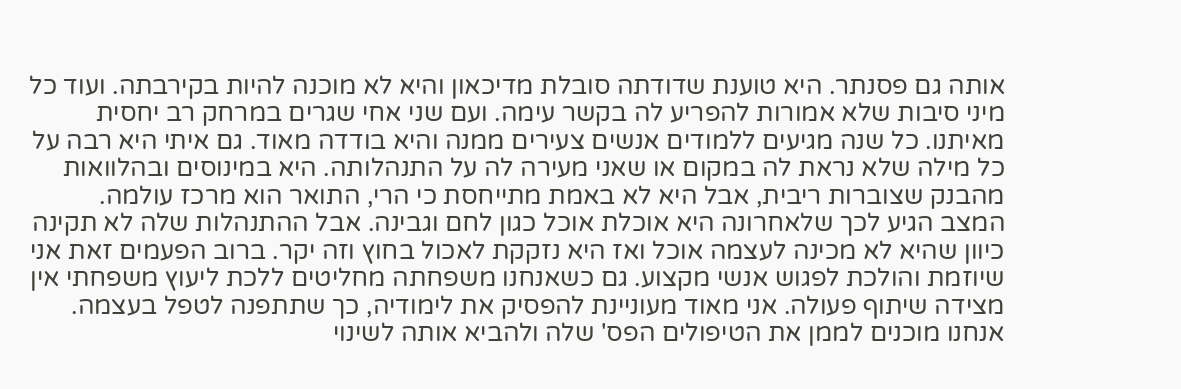אותה גם פסנתר. היא טוענת שדודתה סובלת מדיכאון והיא לא מוכנה להיות בקירבתה. ועוד כל מיני סיבות שלא אמורות להפריע לה בקשר עימה. ועם שני אחי שגרים במרחק רב יחסית מאיתנו. כל שנה מגיעים ללמודים אנשים צעירים ממנה והיא בודדה מאוד. גם איתי היא רבה על כל מילה שלא נראת לה במקום או שאני מעירה לה על התנהלותה. היא במינוסים ובהלוואות מהבנק שצוברות ריבית, אבל היא לא באמת מתייחסת כי הרי, התואר הוא מרכז עולמה. המצב הגיע לכך שלאחרונה היא אוכלת אוכל כגון לחם וגבינה. אבל ההתנהלות שלה לא תקינה כיוון שהיא לא מכינה לעצמה אוכל ואז היא נזקקת לאכול בחוץ וזה יקר. ברוב הפעמים זאת אני שיוזמת והולכת לפגוש אנשי מקצוע. גם כשאנחנו משפחתה מחליטים ללכת ליעוץ משפחתי אין מצידה שיתוף פעולה. אני מאוד מעוניינת להפסיק את לימודיה, כך שתתפנה לטפל בעצמה. אנחנו מוכנים לממן את הטיפולים הפס' שלה ולהביא אותה לשינוי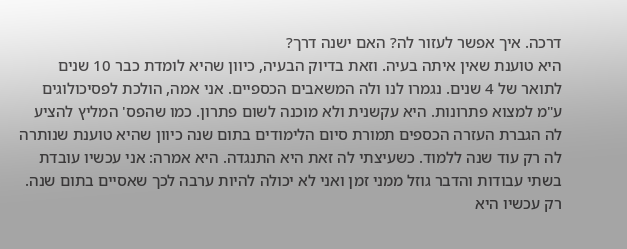דרכה. איך אפשר לעזור לה? האם ישנה דרך?
היא טוענת שאין איתה בעיה. וזאת בדיוק הבעיה, כיוון שהיא לומדת כבר 10 שנים לתואר של 4 שנים. נגמרו לנו ולה המשאבים הכספיים. אני אמה, הולכת לפסיכולוגים ע"מ למצוא פתרונות. היא עקשנית ולא מוכנה לשום פתרון. כמו שהפס' המליץ להציע לה הגברת העזרה הכספים תמורת סיום הלימודים בתום שנה כיוון שהיא טוענת שנותרה לה רק עוד שנה ללמוד. כשעיצתי לה זאת היא התנגדה. היא אמרה: אני עכשיו עובדת בשתי עבודות והדבר גוזל ממני זמן ואני לא יכולה להיות ערבה לכך שאסיים בתום שנה. רק עכשיו היא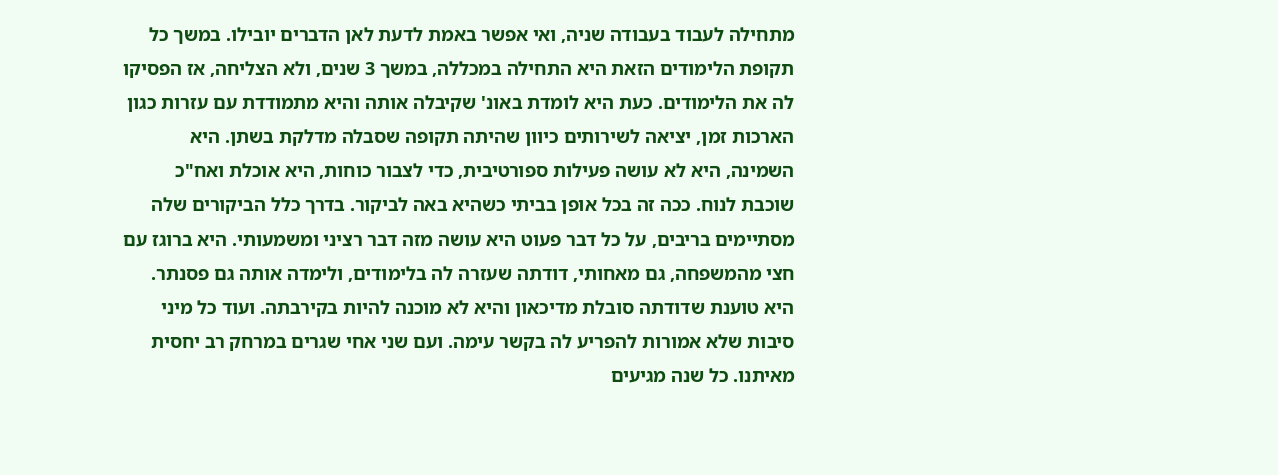מתחילה לעבוד בעבודה שניה, ואי אפשר באמת לדעת לאן הדברים יובילו. במשך כל תקופת הלימודים הזאת היא התחילה במכללה, במשך 3 שנים, ולא הצליחה, אז הפסיקו לה את הלימודים. כעת היא לומדת באונ' שקיבלה אותה והיא מתמודדת עם עזרות כגון הארכות זמן, יציאה לשירותים כיוון שהיתה תקופה שסבלה מדלקת בשתן. היא השמינה, היא לא עושה פעילות ספורטיבית, כדי לצבור כוחות, היא אוכלת ואח"כ שוכבת לנוח. ככה זה בכל אופן בביתי כשהיא באה לביקור. בדרך כלל הביקורים שלה מסתיימים בריבים, על כל דבר פעוט היא עושה מזה דבר רציני ומשמעותי. היא ברוגז עם חצי מהמשפחה, גם מאחותי, דודתה שעזרה לה בלימודים, ולימדה אותה גם פסנתר. היא טוענת שדודתה סובלת מדיכאון והיא לא מוכנה להיות בקירבתה. ועוד כל מיני סיבות שלא אמורות להפריע לה בקשר עימה. ועם שני אחי שגרים במרחק רב יחסית מאיתנו. כל שנה מגיעים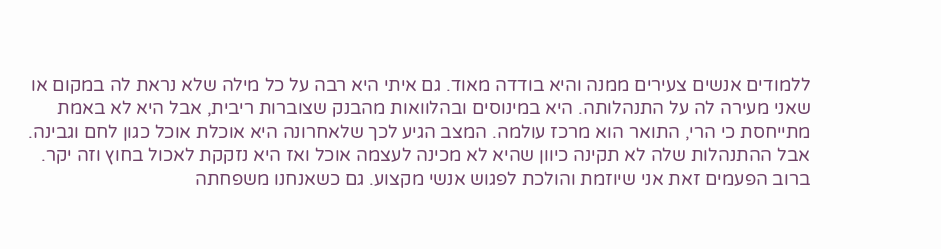ללמודים אנשים צעירים ממנה והיא בודדה מאוד. גם איתי היא רבה על כל מילה שלא נראת לה במקום או שאני מעירה לה על התנהלותה. היא במינוסים ובהלוואות מהבנק שצוברות ריבית, אבל היא לא באמת מתייחסת כי הרי, התואר הוא מרכז עולמה. המצב הגיע לכך שלאחרונה היא אוכלת אוכל כגון לחם וגבינה. אבל ההתנהלות שלה לא תקינה כיוון שהיא לא מכינה לעצמה אוכל ואז היא נזקקת לאכול בחוץ וזה יקר. ברוב הפעמים זאת אני שיוזמת והולכת לפגוש אנשי מקצוע. גם כשאנחנו משפחתה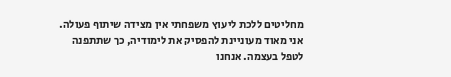מחליטים ללכת ליעוץ משפחתי אין מצידה שיתוף פעולה. אני מאוד מעוניינת להפסיק את לימודיה, כך שתתפנה לטפל בעצמה. אנחנו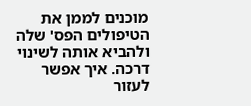מוכנים לממן את הטיפולים הפס' שלה ולהביא אותה לשינוי דרכה. איך אפשר לעזור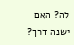לה? האם ישנה דרך?